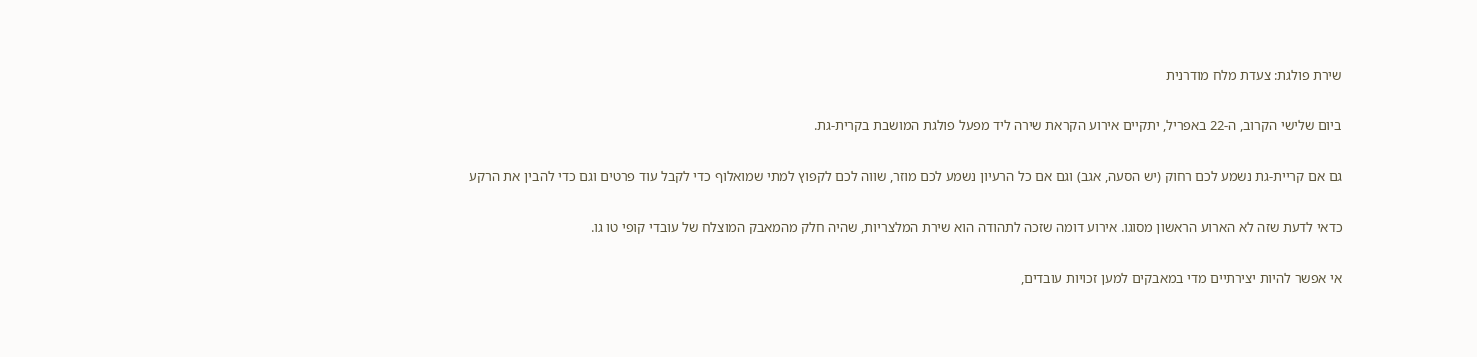שירת פולגת: צעדת מלח מודרנית

ביום שלישי הקרוב, ה-22 באפריל, יתקיים אירוע הקראת שירה ליד מפעל פולגת המושבת בקרית-גת.

גם אם קריית-גת נשמע לכם רחוק (יש הסעה, אגב) וגם אם כל הרעיון נשמע לכם מוזר, שווה לכם לקפוץ למתי שמואלוף כדי לקבל עוד פרטים וגם כדי להבין את הרקע

כדאי לדעת שזה לא הארוע הראשון מסוגו. אירוע דומה שזכה לתהודה הוא שירת המלצריות, שהיה חלק מהמאבק המוצלח של עובדי קופי טו גו.

אי אפשר להיות יצירתיים מדי במאבקים למען זכויות עובדים,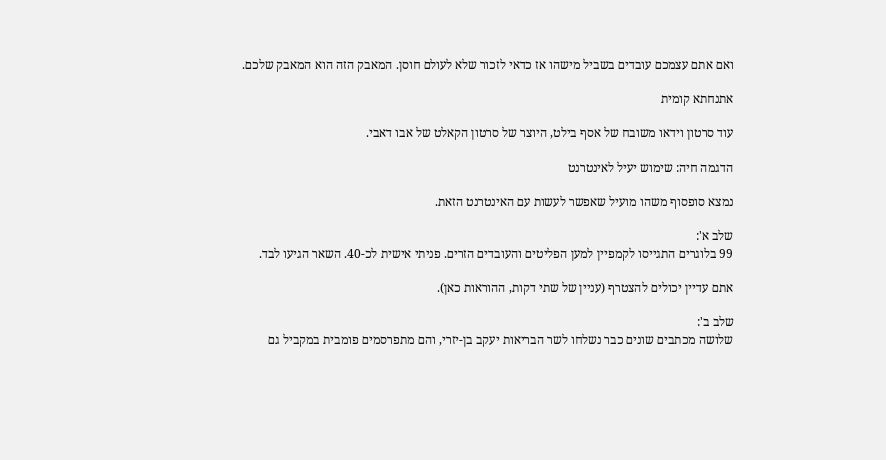ואם אתם עצמכם עובדים בשביל מישהו אז כדאי לזכור שלא לעולם חוסן. המאבק הזה הוא המאבק שלכם.

אתנחתא קומית

עוד סרטון וידאו משובח של אסף בילט, היוצר של סרטון הקאלט של אבו דאבי.

הדגמה חיה: שימוש יעיל לאינטרנט

נמצא סופסוף משהו מועיל שאפשר לעשות עם האינטרנט הזאת.

שלב א':
99 בלוגרים התגייסו לקמפיין למען הפליטים והעובדים הזרים. פניתי אישית לכ-40. השאר הגיעו לבד.

אתם עדיין יכולים להצטרף (עניין של שתי דקות, ההוראות כאן).

שלב ב':
שלושה מכתבים שונים כבר נשלחו לשר הבריאות יעקב בן-יזרי, והם מתפרסמים פומבית במקביל גם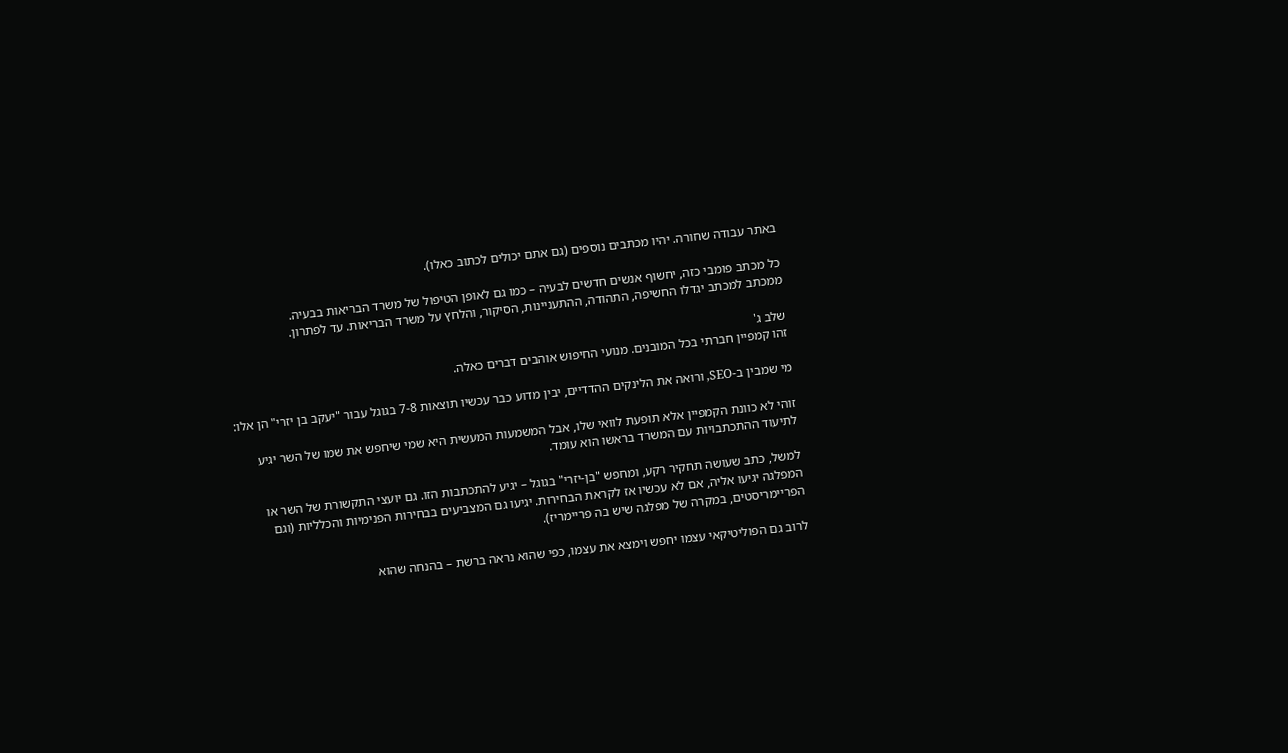באתר עבודה שחורה. יהיו מכתבים נוספים (גם אתם יכולים לכתוב כאלו).

כל מכתב פומבי כזה, יחשוף אנשים חדשים לבעיה – כמו גם לאופן הטיפול של משרד הבריאות בבעיה.
ממכתב למכתב יגדלו החשיפה, התהודה, ההתעניינות, הסיקור, והלחץ על משרד הבריאות. עד לפתרון.

שלב ג'
זהו קמפיין חברתי בכל המובנים. מנועי החיפוש אוהבים דברים כאלה.

מי שמבין ב-SEO, ורואה את הלינקים ההדדיים, יבין מדוע כבר עכשיו תוצאות 7-8 בגוגל עבור "יעקב בן יזרי" הן אלו:

זוהי לא כוונת הקמפיין אלא תופעת לוואי שלו, אבל המשמעות המעשית היא שמי שיחפש את שמו של השר יגיע לתיעוד ההתכתבויות עם המשרד בראשו הוא עומד.

למשל, כתב שעושה תחקיר רקע, ומחפש "בן-יזרי" בגוגל – יגיע להתכתבות הזו. גם יועצי התקשורת של השר או המפלגה יגיעו אליה, אם לא עכשיו אז לקראת הבחירות. יגיעו גם המצביעים בבחירות הפנימיות והכלליות (וגם הפריימריסטים, במקרה של מפלגה שיש בה פריימריז).

לרוב גם הפוליטיקאי עצמו יחפש וימצא את עצמו, כפי שהוא נראה ברשת – בהנחה שהוא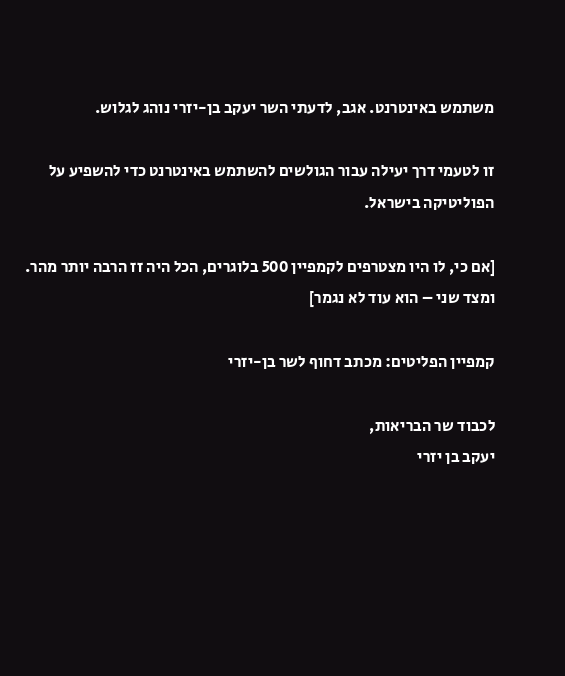משתמש באינטרנט. אגב, לדעתי השר יעקב בן-יזרי נוהג לגלוש.

זו לטעמי דרך יעילה עבור הגולשים להשתמש באינטרנט כדי להשפיע על הפוליטיקה בישראל.

[אם כי, לו היו מצטרפים לקמפיין 500 בלוגרים, הכל היה זז הרבה יותר מהר. ומצד שני – הוא עוד לא נגמר]

קמפיין הפליטים: מכתב דחוף לשר בן-יזרי

לכבוד שר הבריאות,
יעקב בן יזרי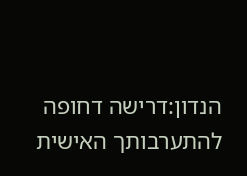הנדון:דרישה דחופה להתערבותך האישית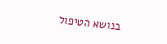בנושא הטיפול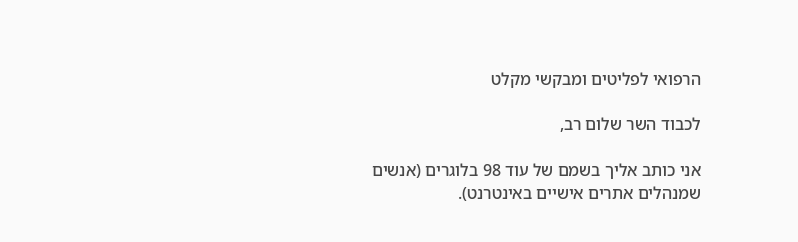הרפואי לפליטים ומבקשי מקלט

לכבוד השר שלום רב,

אני כותב אליך בשמם של עוד 98 בלוגרים (אנשים שמנהלים אתרים אישיים באינטרנט).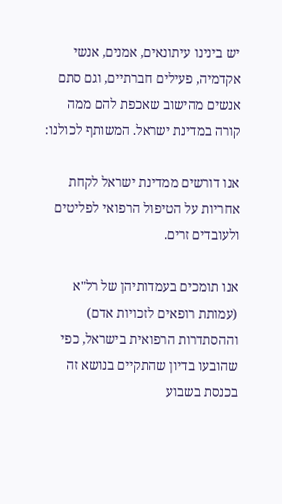יש בינינו עיתונאים, אמנים, אנשי אקדמיה, פעילים חברתיים, וגם סתם אנשים מהישוב שאכפת להם ממה קורה במדינת ישראל. המשותף לכולנו:

אנו דורשים ממדינת ישראל לקחת אחריות על הטיפול הרפואי לפליטים ולעובדים זרים.

אנו תומכים בעמדותיהן של רל"א (עמותת רופאים לזכויות אדם) וההסתדרות הרפואית בישראל, כפי שהובעו בדיון שהתקיים בנושא זה בכנסת בשבוע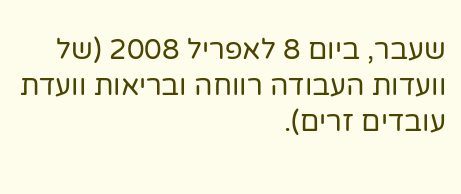שעבר, ביום 8 לאפריל 2008 (של וועדות העבודה רווחה ובריאות וועדת עובדים זרים).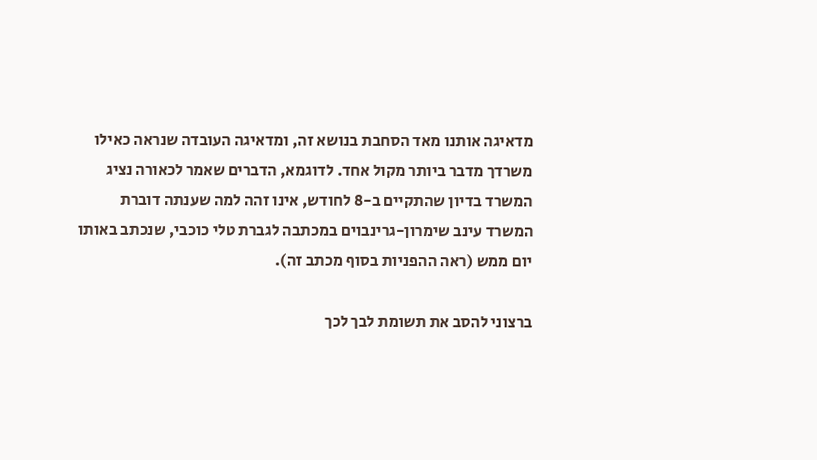מדאיגה אותנו מאד הסחבת בנושא זה, ומדאיגה העובדה שנראה כאילו משרדך מדבר ביותר מקול אחד. לדוגמא, הדברים שאמר לכאורה נציג המשרד בדיון שהתקיים ב-8 לחודש, אינו זהה למה שענתה דוברת המשרד עינב שימרון-גרינבוים במכתבה לגברת טלי כוכבי, שנכתב באותו יום ממש (ראה ההפניות בסוף מכתב זה).

ברצוני להסב את תשומת לבך לכך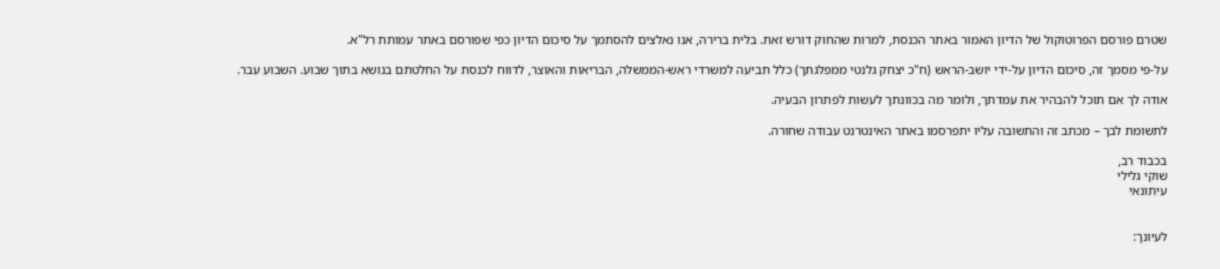שטרם פורסם הפרוטוקול של הדיון האמור באתר הכנסת, למרות שהחוק דורש זאת. בלית ברירה, אנו נאלצים להסתמך על סיכום הדיון כפי שפורסם באתר עמותת רל"א.

על-פי מסמך זה, סיכום הדיון על-ידי יושב-הראש (ח"כ יצחק גלנטי ממפלגתך) כלל תביעה למשרדי ראש-הממשלה, הבריאות והאוצר, לדווח לכנסת על החלטתם בנושא בתוך שבוע. השבוע עבר.

אודה לך אם תוכל להבהיר את עמדתך, ולומר מה בכוונתך לעשות לפתרון הבעיה.

לתשומת לבך – מכתב זה והתשובה עליו יתפרסמו באתר האינטרנט עבודה שחורה.

בכבוד רב,
שוקי גלילי
עיתונאי


לעיונך: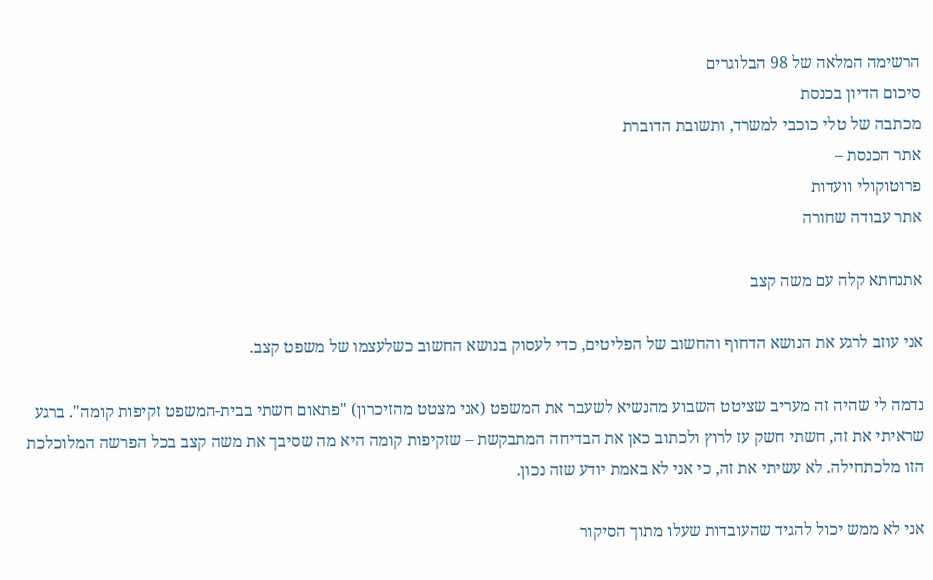הרשימה המלאה של 98 הבלוגרים
סיכום הדיון בכנסת
מכתבה של טלי כוכבי למשרד, ותשובת הדוברת
אתר הכנסת –
פרוטוקולי וועדות
אתר עבודה שחורה

אתנחתא קלה עם משה קצב

אני עוזב לרגע את הנושא הדחוף והחשוב של הפליטים, כדי לעסוק בנושא החשוב כשלעצמו של משפט קצב.

נדמה לי שהיה זה מעריב שציטט השבוע מהנשיא לשעבר את המשפט (אני מצטט מהזיכרון) "פתאום חשתי בבית-המשפט זקיפות קומה". ברגע שראיתי את זה, חשתי חשק עז לרוץ ולכתוב כאן את הבדיחה המתבקשת – שזקיפות קומה היא מה שסיבך את משה קצב בכל הפרשה המלוכלכת הזו מלכתחילה. לא עשיתי את זה, כי אני לא באמת יודע שזה נכון.

אני לא ממש יכול להגיד שהעובדות שעלו מתוך הסיקור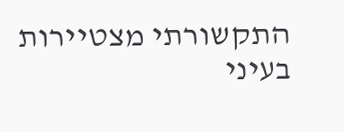התקשורתי מצטיירות בעיני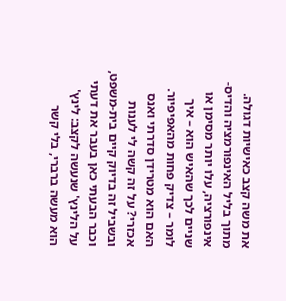את משה קצב כאישיות דגולה. מתוך בליל האינפורמציה והדיס-אינפורציה, עלו יותר מסימן או שניים לכך שהאיש הוא – איך לומר – צדיק פחות מהאפיפיור. האם הוא מטרידן סדרתי ואנס אכזרי? על זה קשה לי לענות ובשביל זה בדיוק קיים בית-משפט, וכבר הבעתי כאן בעבר את דעתי על הלינץ' שנעשה לקצב: לינץ' הוא מעשה ברברי, בלי קשר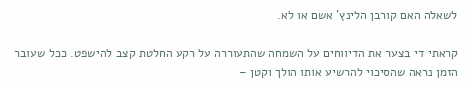לשאלה האם קורבן הלינץ' אשם או לא.

קראתי די בצער את הדיווחים על השמחה שהתעוררה על רקע החלטת קצב להישפט. ככל שעובר הזמן נראה שהסיכוי להרשיע אותו הולך וקטן –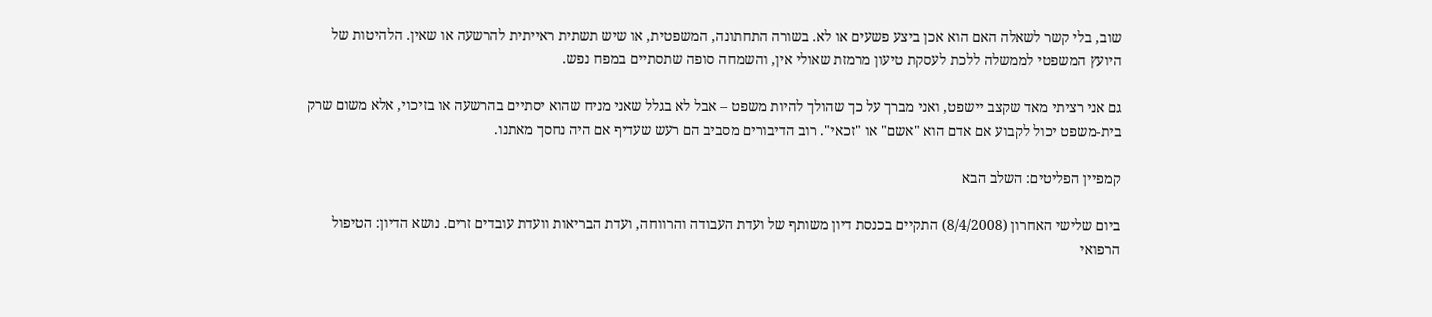שוב, בלי קשר לשאלה האם הוא אכן ביצע פשעים או לא. בשורה התחתונה, המשפטית, או שיש תשתית ראייתית להרשעה או שאין. הלהיטות של היועץ המשפטי לממשלה ללכת לעסקת טיעון מרמזת שאולי אין, והשמחה סופה שתסתיים במפח נפש.

גם אני רציתי מאד שקצב יישפט, ואני מברך על כך שהולך להיות משפט – אבל לא בגלל שאני מניח שהוא יסתיים בהרשעה או בזיכוי, אלא משום שרק בית-משפט יכול לקבוע אם אדם הוא "אשם" או "זכאי". רוב הדיבורים מסביב הם רעש שעדיף אם היה נחסך מאתנו.

קמפיין הפליטים: השלב הבא

ביום שלישי האחרון (8/4/2008) התקיים בכנסת דיון משותף של ועדת העבודה והרווחה, ועדת הבריאות וועדת עובדים זרים. נושא הדיון: הטיפול הרפואי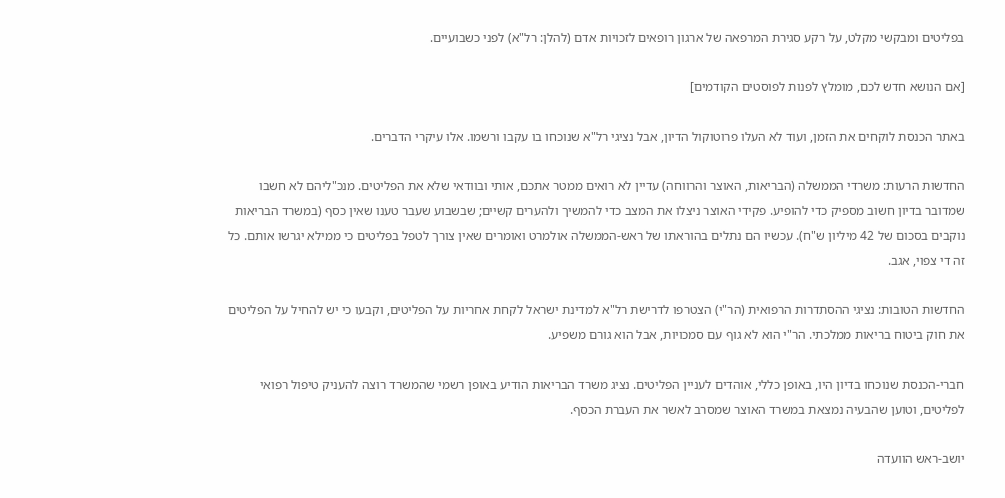בפליטים ומבקשי מקלט, על רקע סגירת המרפאה של ארגון רופאים לזכויות אדם (להלן: רל"א) לפני כשבועיים.

[אם הנושא חדש לכם, מומלץ לפנות לפוסטים הקודמים]

באתר הכנסת לוקחים את הזמן, ועוד לא העלו פרוטוקול הדיון, אבל נציגי רל"א שנוכחו בו עקבו ורשמו. אלו עיקרי הדברים.

החדשות הרעות: משרדי הממשלה (הבריאות, האוצר והרווחה) עדיין לא רואים ממטר אתכם, אותי ובוודאי שלא את הפליטים. מנכ"ליהם לא חשבו שמדובר בדיון חשוב מספיק כדי להופיע. פקידי האוצר ניצלו את המצב כדי להמשיך ולהערים קשיים; שבשבוע שעבר טענו שאין כסף (במשרד הבריאות נוקבים בסכום של 42 מיליון ש"ח). עכשיו הם נתלים בהוראתו של ראש-הממשלה אולמרט ואומרים שאין צורך לטפל בפליטים כי ממילא יגרשו אותם. כל זה די צפוי, אגב.

החדשות הטובות: נציגי ההסתדרות הרפואית (הר"י) הצטרפו לדרישת רל"א למדינת ישראל לקחת אחריות על הפליטים, וקבעו כי יש להחיל על הפליטים את חוק ביטוח בריאות ממלכתי. הר"י הוא לא גוף עם סמכויות, אבל הוא גורם משפיע.

חברי-הכנסת שנוכחו בדיון היו, באופן כללי, אוהדים לעניין הפליטים. נציג משרד הבריאות הודיע באופן רשמי שהמשרד רוצה להעניק טיפול רפואי לפליטים, וטוען שהבעיה נמצאת במשרד האוצר שמסרב לאשר את העברת הכסף.

יושב-ראש הוועדה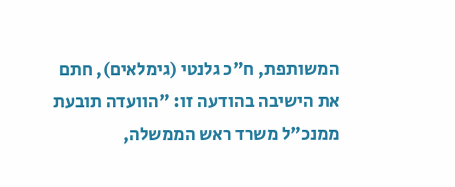המשותפת, ח"כ גלנטי (גימלאים), חתם את הישיבה בהודעה זו: "הוועדה תובעת ממנכ"ל משרד ראש הממשלה,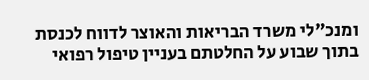ומנכ"לי משרד הבריאות והאוצר לדווח לכנסת בתוך שבוע על החלטתם בעניין טיפול רפואי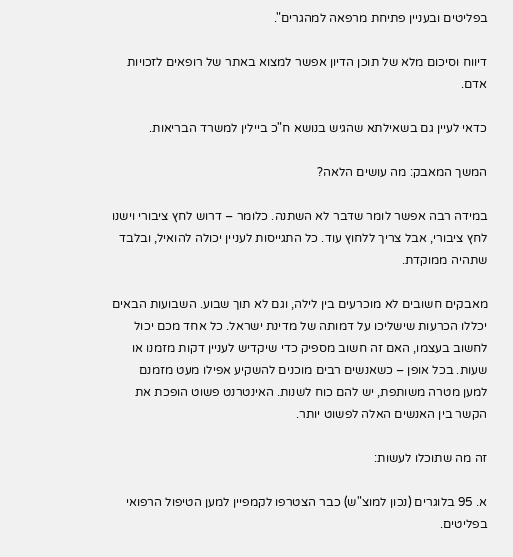בפליטים ובעניין פתיחת מרפאה למהגרים".

דיווח וסיכום מלא של תוכן הדיון אפשר למצוא באתר של רופאים לזכויות אדם.

כדאי לעיין גם בשאילתא שהגיש בנושא ח"כ ביילין למשרד הבריאות.

המשך המאבק: מה עושים הלאה?

במידה רבה אפשר לומר שדבר לא השתנה. כלומר – דרוש לחץ ציבורי וישנו לחץ ציבורי, אבל צריך ללחוץ עוד. כל התגייסות לעניין יכולה להואיל, ובלבד שתהיה ממוקדת.

מאבקים חשובים לא מוכרעים בין לילה, וגם לא תוך שבוע. השבועות הבאים יכללו הכרעות שישליכו על דמותה של מדינת ישראל. כל אחד מכם יכול לחשוב בעצמו, האם זה חשוב מספיק כדי שיקדיש לעניין דקות מזמנו או שעות. בכל אופן – כשאנשים רבים מוכנים להשקיע אפילו מעט מזמנם למען מטרה משותפת, יש להם כוח לשנות. האינטרנט פשוט הופכת את הקשר בין האנשים האלה לפשוט יותר.

זה מה שתוכלו לעשות:

א. 95 בלוגרים (נכון למוצ"ש) כבר הצטרפו לקמפיין למען הטיפול הרפואי בפליטים.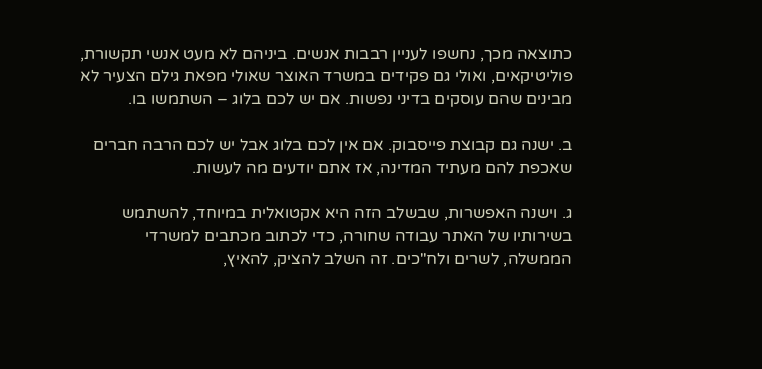כתוצאה מכך, נחשפו לעניין רבבות אנשים. ביניהם לא מעט אנשי תקשורת, פוליטיקאים, ואולי גם פקידים במשרד האוצר שאולי מפאת גילם הצעיר לא מבינים שהם עוסקים בדיני נפשות. אם יש לכם בלוג – השתמשו בו.

ב. ישנה גם קבוצת פייסבוק. אם אין לכם בלוג אבל יש לכם הרבה חברים שאכפת להם מעתיד המדינה, אז אתם יודעים מה לעשות.

ג. וישנה האפשרות, שבשלב הזה היא אקטואלית במיוחד, להשתמש בשירותיו של האתר עבודה שחורה, כדי לכתוב מכתבים למשרדי הממשלה, לשרים ולח"כים. זה השלב להציק, להאיץ,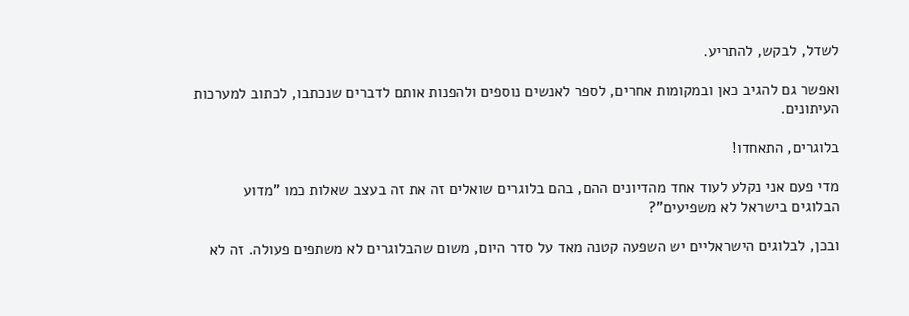לשדל, לבקש, להתריע.

ואפשר גם להגיב כאן ובמקומות אחרים, לספר לאנשים נוספים ולהפנות אותם לדברים שנכתבו, לכתוב למערכות העיתונים.

בלוגרים, התאחדו!

מדי פעם אני נקלע לעוד אחד מהדיונים ההם, בהם בלוגרים שואלים זה את זה בעצב שאלות כמו "מדוע הבלוגים בישראל לא משפיעים"?

ובכן, לבלוגים הישראליים יש השפעה קטנה מאד על סדר היום, משום שהבלוגרים לא משתפים פעולה. זה לא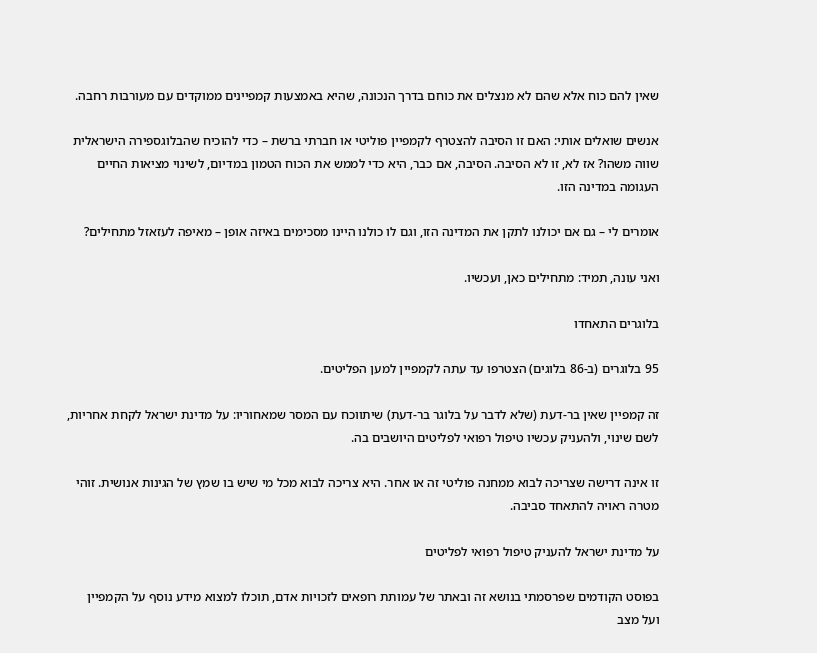שאין להם כוח אלא שהם לא מנצלים את כוחם בדרך הנכונה, שהיא באמצעות קמפיינים ממוקדים עם מעורבות רחבה.

אנשים שואלים אותי: האם זו הסיבה להצטרף לקמפיין פוליטי או חברתי ברשת – כדי להוכיח שהבלוגספירה הישראלית שווה משהו? אז לא, זו לא הסיבה. הסיבה, אם כבר, היא כדי לממש את הכוח הטמון במדיום, לשינוי מציאות החיים העגומה במדינה הזו.

אומרים לי – גם אם יכולנו לתקן את המדינה הזו, וגם לו כולנו היינו מסכימים באיזה אופן – מאיפה לעזאזל מתחילים?

ואני עונה, תמיד: מתחילים כאן, ועכשיו.

בלוגרים התאחדו

95 בלוגרים (ב-86 בלוגים) הצטרפו עד עתה לקמפיין למען הפליטים.

זה קמפיין שאין בר-דעת (שלא לדבר על בלוגר בר-דעת) שיתווכח עם המסר שמאחוריו: על מדינת ישראל לקחת אחריות, לשם שינוי, ולהעניק עכשיו טיפול רפואי לפליטים היושבים בה.

זו אינה דרישה שצריכה לבוא ממחנה פוליטי זה או אחר. היא צריכה לבוא מכל מי שיש בו שמץ של הגינות אנושית. זוהי מטרה ראויה להתאחד סביבה.

על מדינת ישראל להעניק טיפול רפואי לפליטים

בפוסט הקודמים שפרסמתי בנושא זה ובאתר של עמותת רופאים לזכויות אדם, תוכלו למצוא מידע נוסף על הקמפיין ועל מצב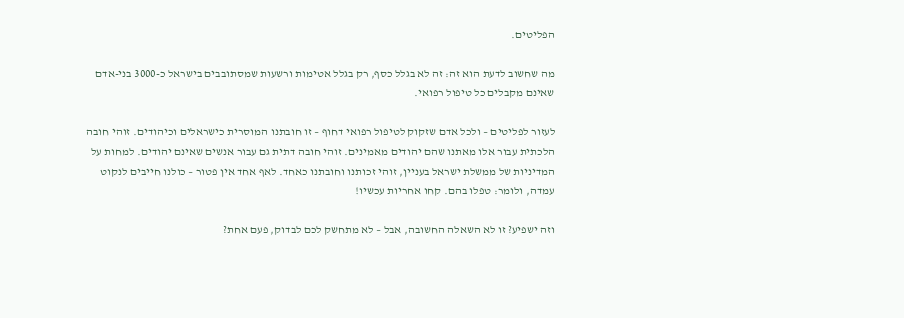הפליטים.

מה שחשוב לדעת הוא זה: זה לא בגלל כסף, רק בגלל אטימות ורשעות שמסתובבים בישראל כ-3000 בני-אדם שאינם מקבלים כל טיפול רפואי.

לעזור לפליטים – ולכל אדם שזקוק לטיפול רפואי דחוף – זו חובתנו המוסרית כישראלים וכיהודים. זוהי חובה הלכתית עבור אלו מאתנו שהם יהודים מאמינים. זוהי חובה דתית גם עבור אנשים שאינם יהודים. למחות על המדיניות של ממשלת ישראל בעניין, זוהי זכותנו וחובתנו כאחד. לאף אחד אין פטור – כולנו חייבים לנקוט עמדה, ולומר: טפלו בהם. קחו אחריות עכשיו!

וזה ישפיע? זו לא השאלה החשובה, אבל – לא מתחשק לכם לבדוק, פעם אחת?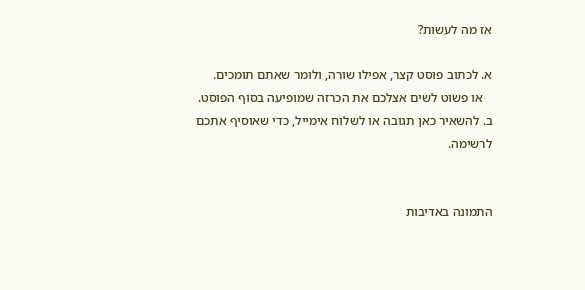אז מה לעשות?

א. לכתוב פוסט קצר, אפילו שורה, ולומר שאתם תומכים.
   או פשוט לשים אצלכם את הכרזה שמופיעה בסוף הפוסט.
ב. להשאיר כאן תגובה או לשלוח אימייל, כדי שאוסיף אתכם לרשימה.


התמונה באדיבות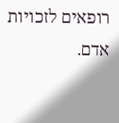רופאים לזכויות אדם.